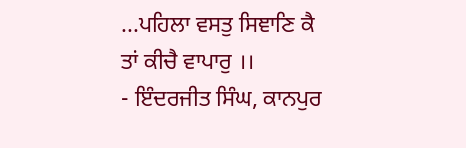...ਪਹਿਲਾ ਵਸਤੁ ਸਿਞਾਣਿ ਕੈ ਤਾਂ ਕੀਚੈ ਵਾਪਾਰੁ ।।
- ਇੰਦਰਜੀਤ ਸਿੰਘ, ਕਾਨਪੁਰ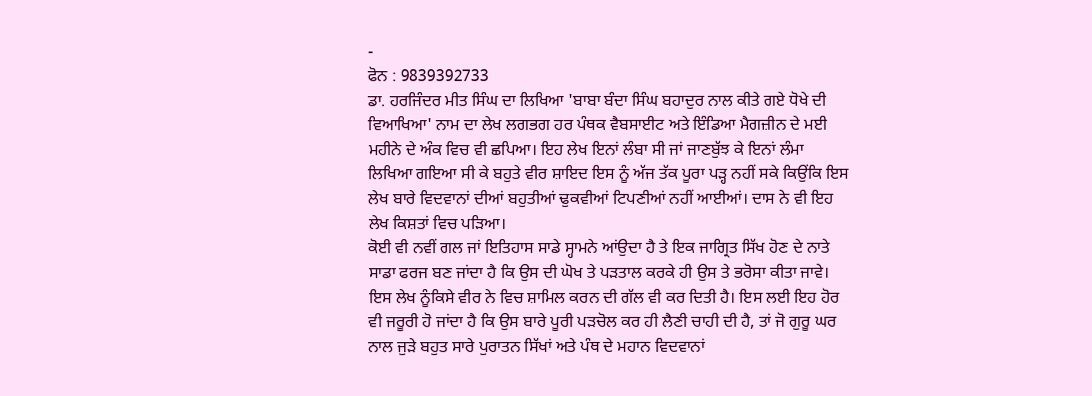-
ਫੋਨ : 9839392733
ਡਾ. ਹਰਜਿੰਦਰ ਮੀਤ ਸਿੰਘ ਦਾ ਲਿਖਿਆ 'ਬਾਬਾ ਬੰਦਾ ਸਿੰਘ ਬਹਾਦੁਰ ਨਾਲ ਕੀਤੇ ਗਏ ਧੋਖੇ ਦੀ ਵਿਆਖਿਆ' ਨਾਮ ਦਾ ਲੇਖ ਲਗਭਗ ਹਰ ਪੰਥਕ ਵੈਬਸਾਈਟ ਅਤੇ ਇੰਡਿਆ ਮੈਗਜ਼ੀਨ ਦੇ ਮਈ ਮਹੀਨੇ ਦੇ ਅੰਕ ਵਿਚ ਵੀ ਛਪਿਆ। ਇਹ ਲੇਖ ਇਨਾਂ ਲੰਬਾ ਸੀ ਜਾਂ ਜਾਣਬੁੱਝ ਕੇ ਇਨਾਂ ਲੰਮਾ ਲਿਖਿਆ ਗਇਆ ਸੀ ਕੇ ਬਹੁਤੇ ਵੀਰ ਸ਼ਾਇਦ ਇਸ ਨੂੰ ਅੱਜ ਤੱਕ ਪੂਰਾ ਪੜ੍ਹ ਨਹੀਂ ਸਕੇ ਕਿਉਂਕਿ ਇਸ ਲੇਖ ਬਾਰੇ ਵਿਦਵਾਨਾਂ ਦੀਆਂ ਬਹੁਤੀਆਂ ਢੁਕਵੀਆਂ ਟਿਪਣੀਆਂ ਨਹੀਂ ਆਈਆਂ। ਦਾਸ ਨੇ ਵੀ ਇਹ ਲੇਖ ਕਿਸ਼ਤਾਂ ਵਿਚ ਪੜਿਆ।
ਕੋਈ ਵੀ ਨਵੀਂ ਗਲ ਜਾਂ ਇਤਿਹਾਸ ਸਾਡੇ ਸ੍ਹਾਮਨੇ ਆਂਉਦਾ ਹੈ ਤੇ ਇਕ ਜਾਗ੍ਰਿਤ ਸਿੱਖ ਹੋਣ ਦੇ ਨਾਤੇ ਸਾਡਾ ਫਰਜ ਬਣ ਜਾਂਦਾ ਹੈ ਕਿ ਉਸ ਦੀ ਘੋਖ ਤੇ ਪੜਤਾਲ ਕਰਕੇ ਹੀ ਉਸ ਤੇ ਭਰੋਸਾ ਕੀਤਾ ਜਾਵੇ। ਇਸ ਲੇਖ ਨੂੰਕਿਸੇ ਵੀਰ ਨੇ ਵਿਚ ਸ਼ਾਮਿਲ ਕਰਨ ਦੀ ਗੱਲ ਵੀ ਕਰ ਦਿਤੀ ਹੈ। ਇਸ ਲਈ ਇਹ ਹੋਰ ਵੀ ਜਰੂਰੀ ਹੋ ਜਾਂਦਾ ਹੈ ਕਿ ਉਸ ਬਾਰੇ ਪੂਰੀ ਪੜਚੋਲ ਕਰ ਹੀ ਲੈਣੀ ਚਾਹੀ ਦੀ ਹੈ, ਤਾਂ ਜੋ ਗੁਰੂ ਘਰ ਨਾਲ ਜੁੜੇ ਬਹੁਤ ਸਾਰੇ ਪੁਰਾਤਨ ਸਿੱਖਾਂ ਅਤੇ ਪੰਥ ਦੇ ਮਹਾਨ ਵਿਦਵਾਨਾਂ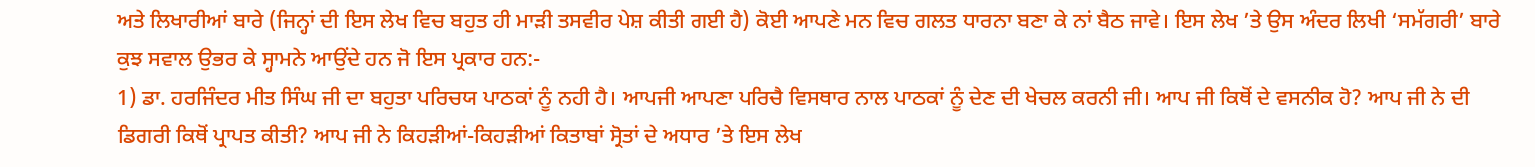ਅਤੇ ਲਿਖਾਰੀਆਂ ਬਾਰੇ (ਜਿਨ੍ਹਾਂ ਦੀ ਇਸ ਲੇਖ ਵਿਚ ਬਹੁਤ ਹੀ ਮਾੜੀ ਤਸਵੀਰ ਪੇਸ਼ ਕੀਤੀ ਗਈ ਹੈ) ਕੋਈ ਆਪਣੇ ਮਨ ਵਿਚ ਗਲਤ ਧਾਰਨਾ ਬਣਾ ਕੇ ਨਾਂ ਬੈਠ ਜਾਵੇ। ਇਸ ਲੇਖ ’ਤੇ ਉਸ ਅੰਦਰ ਲਿਖੀ ‘ਸਮੱਗਰੀ’ ਬਾਰੇ ਕੁਝ ਸਵਾਲ ਉਭਰ ਕੇ ਸ੍ਹਾਮਨੇ ਆਉਂਦੇ ਹਨ ਜੋ ਇਸ ਪ੍ਰਕਾਰ ਹਨ:-
1) ਡਾ. ਹਰਜਿੰਦਰ ਮੀਤ ਸਿੰਘ ਜੀ ਦਾ ਬਹੁਤਾ ਪਰਿਚਯ ਪਾਠਕਾਂ ਨੂੰ ਨਹੀ ਹੈ। ਆਪਜੀ ਆਪਣਾ ਪਰਿਚੈ ਵਿਸਥਾਰ ਨਾਲ ਪਾਠਕਾਂ ਨੂੰ ਦੇਣ ਦੀ ਖੇਚਲ ਕਰਨੀ ਜੀ। ਆਪ ਜੀ ਕਿਥੋਂ ਦੇ ਵਸਨੀਕ ਹੋ? ਆਪ ਜੀ ਨੇ ਦੀ ਡਿਗਰੀ ਕਿਥੋਂ ਪ੍ਰਾਪਤ ਕੀਤੀ? ਆਪ ਜੀ ਨੇ ਕਿਹੜੀਆਂ-ਕਿਹੜੀਆਂ ਕਿਤਾਬਾਂ ਸ੍ਰੋਤਾਂ ਦੇ ਅਧਾਰ ’ਤੇ ਇਸ ਲੇਖ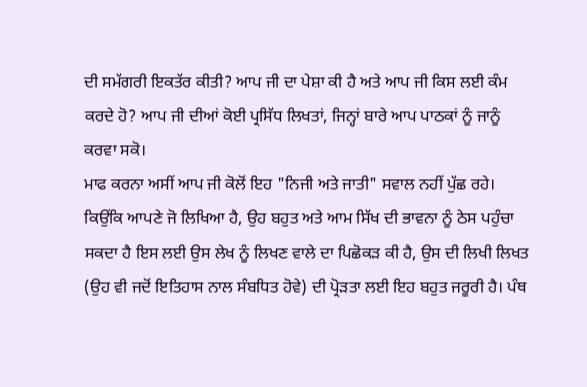ਦੀ ਸਮੱਗਰੀ ਇਕਤੱਰ ਕੀਤੀ? ਆਪ ਜੀ ਦਾ ਪੇਸ਼ਾ ਕੀ ਹੈ ਅਤੇ ਆਪ ਜੀ ਕਿਸ ਲਈ ਕੰਮ ਕਰਦੇ ਹੋ? ਆਪ ਜੀ ਦੀਆਂ ਕੋਈ ਪ੍ਰਸਿੱਧ ਲਿਖਤਾਂ, ਜਿਨ੍ਹਾਂ ਬਾਰੇ ਆਪ ਪਾਠਕਾਂ ਨੂੰ ਜਾਨੂੰ ਕਰਵਾ ਸਕੋ।
ਮਾਫ ਕਰਨਾ ਅਸੀਂ ਆਪ ਜੀ ਕੋਲੋਂ ਇਹ "ਨਿਜੀ ਅਤੇ ਜਾਤੀ" ਸਵਾਲ ਨਹੀਂ ਪੁੱਛ ਰਹੇ। ਕਿਉਂਕਿ ਆਪਣੇ ਜੋ ਲਿਖਿਆ ਹੈ, ਉਹ ਬਹੁਤ ਅਤੇ ਆਮ ਸਿੱਖ ਦੀ ਭਾਵਨਾ ਨੂੰ ਠੇਸ ਪਹੁੰਚਾ ਸਕਦਾ ਹੈ ਇਸ ਲਈ ਉਸ ਲੇਖ ਨੂੰ ਲਿਖਣ ਵਾਲੇ ਦਾ ਪਿਛੋਕੜ ਕੀ ਹੈ, ਉਸ ਦੀ ਲਿਖੀ ਲਿਖਤ (ਉਹ ਵੀ ਜਦੋਂ ਇਤਿਹਾਸ ਨਾਲ ਸੰਬਧਿਤ ਹੋਵੇ) ਦੀ ਪ੍ਰੋੜਤਾ ਲਈ ਇਹ ਬਹੁਤ ਜਰੂਰੀ ਹੈ। ਪੰਥ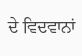ਦੇ ਵਿਦਵਾਨਾਂ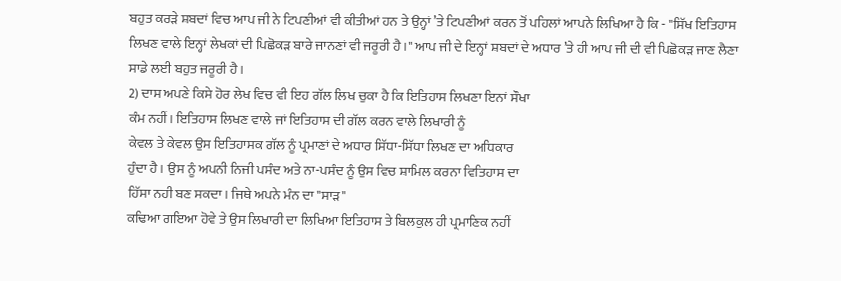ਬਹੁਤ ਕਰੜੇ ਸ਼ਬਦਾਂ ਵਿਚ ਆਪ ਜੀ ਨੇ ਟਿਪਣੀਆਂ ਵੀ ਕੀਤੀਆਂ ਹਨ ਤੇ ਉਨ੍ਹਾਂ ’ਤੇ ਟਿਪਣੀਆਂ ਕਰਨ ਤੋਂ ਪਹਿਲਾਂ ਆਪਨੇ ਲਿਖਿਆ ਹੈ ਕਿ - "ਸਿੱਖ ਇਤਿਹਾਸ ਲਿਖਣ ਵਾਲੇ ਇਨ੍ਹਾਂ ਲੇਖਕਾਂ ਦੀ ਪਿਛੋਕੜ ਬਾਰੇ ਜਾਨਣਾਂ ਵੀ ਜਰੂਰੀ ਹੈ।" ਆਪ ਜੀ ਦੇ ਇਨ੍ਹਾਂ ਸ਼ਬਦਾਂ ਦੇ ਅਧਾਰ ’ਤੇ ਹੀ ਆਪ ਜੀ ਦੀ ਵੀ ਪਿਛੋਕੜ ਜਾਣ ਲੈਣਾ ਸਾਡੇ ਲਈ ਬਹੁਤ ਜਰੂਰੀ ਹੈ।
2) ਦਾਸ ਅਪਣੇ ਕਿਸੇ ਹੋਰ ਲੇਖ ਵਿਚ ਵੀ ਇਹ ਗੱਲ ਲਿਖ ਚੁਕਾ ਹੈ ਕਿ ਇਤਿਹਾਸ ਲਿਖਣਾ ਇਨਾਂ ਸੌਖਾ
ਕੰਮ ਨਹੀਂ। ਇਤਿਹਾਸ ਲਿਖਣ ਵਾਲੇ ਜਾਂ ਇਤਿਹਾਸ ਦੀ ਗੱਲ ਕਰਨ ਵਾਲੇ ਲਿਖਾਰੀ ਨੂੰ
ਕੇਵਲ ਤੇ ਕੇਵਲ ਉਸ ਇਤਿਹਾਸਕ ਗੱਲ ਨੂੰ ਪ੍ਰਮਾਣਾਂ ਦੇ ਅਧਾਰ ਸਿੱਧਾ-ਸਿੱਧਾ ਲਿਖਣ ਦਾ ਅਧਿਕਾਰ
ਹੁੰਦਾ ਹੈ। ਉਸ ਨੂੰ ਅਪਨੀ ਨਿਜੀ ਪਸੰਦ ਅਤੇ ਨਾ-ਪਸੰਦ ਨੂੰ ਉਸ ਵਿਚ ਸ਼ਾਮਿਲ ਕਰਨਾ ਵਿਤਿਹਾਸ ਦਾ
ਹਿੱਸਾ ਨਹੀ ਬਣ ਸਕਦਾ। ਜਿਥੇ ਅਪਨੇ ਮੰਨ ਦਾ "ਸਾੜ"
ਕਢਿਆ ਗਇਆ ਹੋਵੇ ਤੇ ਉਸ ਲਿਖਾਰੀ ਦਾ ਲਿਖਿਆ ਇਤਿਹਾਸ ਤੇ ਬਿਲਕੁਲ ਹੀ ਪ੍ਰਮਾਣਿਕ ਨਹੀਂ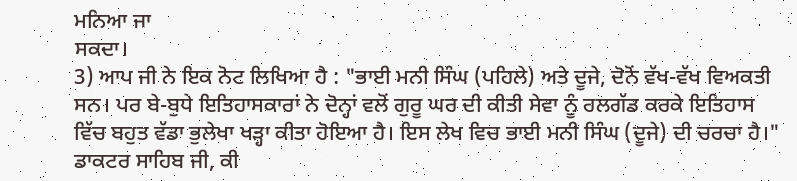ਮਨਿਆ ਜਾ
ਸਕਦਾ।
3) ਆਪ ਜੀ ਨੇ ਇਕ ਨੋਟ ਲਿਖਿਆ ਹੈ : "ਭਾਈ ਮਨੀ ਸਿੰਘ (ਪਹਿਲੇ) ਅਤੇ ਦੂਜੇ, ਦੋਨੋਂ ਵੱਖ-ਵੱਖ ਵਿਅਕਤੀ ਸਨ। ਪਰ ਬੇ-ਬੁਧੇ ਇਤਿਹਾਸਕਾਰਾਂ ਨੇ ਦੋਨ੍ਹਾਂ ਵਲੋਂ ਗੁਰੂ ਘਰ ਦੀ ਕੀਤੀ ਸੇਵਾ ਨੂੰ ਰਲਗੱਡ ਕਰਕੇ ਇਤਿਹਾਸ ਵਿੱਚ ਬਹੁਤ ਵੱਡਾ ਭੁਲੇਖਾ ਖੜ੍ਹਾ ਕੀਤਾ ਹੋਇਆ ਹੈ। ਇਸ ਲੇਖ ਵਿਚ ਭਾਈ ਮਨੀ ਸਿੰਘ (ਦੂਜੇ) ਦੀ ਚਰਚਾ ਹੈ।"
ਡਾਕਟਰ ਸਾਹਿਬ ਜੀ, ਕੀ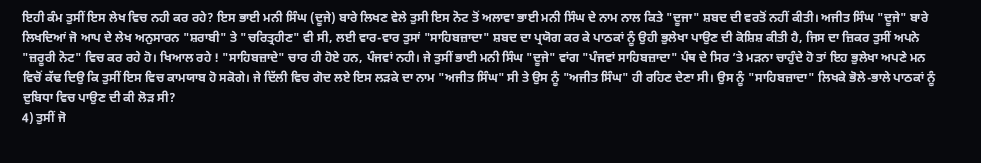ਇਹੀ ਕੰਮ ਤੁਸੀਂ ਇਸ ਲੇਖ ਵਿਚ ਨਹੀ ਕਰ ਰਹੇ? ਇਸ ਭਾਈ ਮਨੀ ਸਿੰਘ (ਦੂਜੇ) ਬਾਰੇ ਲਿਖਣ ਵੇਲੇ ਤੁਸੀ ਇਸ ਨੋਟ ਤੋਂ ਅਲਾਵਾ ਭਾਈ ਮਨੀ ਸਿੰਘ ਦੇ ਨਾਮ ਨਾਲ ਕਿਤੇ "ਦੂਜਾ" ਸ਼ਬਦ ਦੀ ਵਰਤੋਂ ਨਹੀਂ ਕੀਤੀ। ਅਜੀਤ ਸਿੰਘ "ਦੂਜੇ" ਬਾਰੇ ਲਿਖਦਿਆਂ ਜੋ ਆਪ ਦੇ ਲੇਖ ਅਨੁਸਾਰਨ "ਸ਼ਰਾਬੀ" ਤੇ "ਚਰਿਤ੍ਰਹੀਣ" ਵੀ ਸੀ, ਲਈ ਵਾਰ-ਵਾਰ ਤੁਸਾਂ "ਸਾਹਿਬਜ਼ਾਦਾ" ਸ਼ਬਦ ਦਾ ਪ੍ਰਯੋਗ ਕਰ ਕੇ ਪਾਠਕਾਂ ਨੂੰ ਉਹੀ ਭੁਲੇਖਾ ਪਾਉਣ ਦੀ ਕੋਸ਼ਿਸ਼ ਕੀਤੀ ਹੈ, ਜਿਸ ਦਾ ਜ਼ਿਕਰ ਤੁਸੀਂ ਅਪਨੇ "ਜ਼ਰੂਰੀ ਨੋਟ" ਵਿਚ ਕਰ ਰਹੇ ਹੋ। ਖਿਆਲ ਰਹੇ ! "ਸਾਹਿਬਜ਼ਾਦੇ" ਚਾਰ ਹੀ ਹੋਏ ਹਨ, ਪੰਜਵਾਂ ਨਹੀ। ਜੇ ਤੁਸੀਂ ਭਾਈ ਮਨੀ ਸਿੰਘ "ਦੂਜੇ" ਵਾਂਗ "ਪੰਜਵਾਂ ਸਾਹਿਬਜ਼ਾਦਾ" ਪੰਥ ਦੇ ਸਿਰ ’ਤੇ ਮੜਨਾ ਚਾਹੁੰਦੇ ਹੋ ਤਾਂ ਇਹ ਭੁਲੇਖਾ ਅਪਣੇ ਮਨ ਵਿਚੋਂ ਕੱਢ ਦਿਉ ਕਿ ਤੁਸੀਂ ਇਸ ਵਿਚ ਕਾਮਯਾਬ ਹੋ ਸਕੋਗੇ। ਜੇ ਦਿੱਲੀ ਵਿਚ ਗੋਦ ਲਏ ਇਸ ਲੜਕੇ ਦਾ ਨਾਮ "ਅਜੀਤ ਸਿੰਘ" ਸੀ ਤੇ ਉਸ ਨੂੰ "ਅਜੀਤ ਸਿੰਘ" ਹੀ ਰਹਿਣ ਦੇਣਾ ਸੀ। ਉਸ ਨੂੰ "ਸਾਹਿਬਜ਼ਾਦਾ" ਲਿਖਕੇ ਭੋਲੇ-ਭਾਲੇ ਪਾਠਕਾਂ ਨੂੰ ਦੁਬਿਧਾ ਵਿਚ ਪਾਉਣ ਦੀ ਕੀ ਲੋੜ ਸੀ?
4) ਤੁਸੀਂ ਜੋ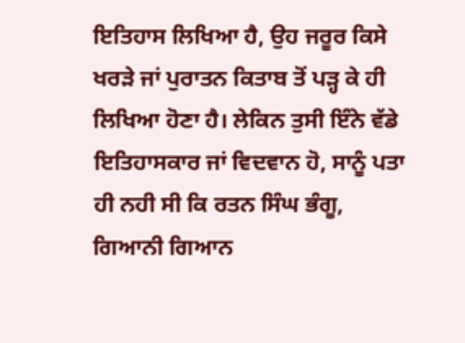ਇਤਿਹਾਸ ਲਿਖਿਆ ਹੈ, ਉਹ ਜਰੂਰ ਕਿਸੇ ਖਰੜੇ ਜਾਂ ਪੁਰਾਤਨ ਕਿਤਾਬ ਤੋਂ ਪੜ੍ਹ ਕੇ ਹੀ ਲਿਖਿਆ ਹੋਣਾ ਹੈ। ਲੇਕਿਨ ਤੁਸੀ ਇੰਨੇ ਵੱਡੇ ਇਤਿਹਾਸਕਾਰ ਜਾਂ ਵਿਦਵਾਨ ਹੋ, ਸਾਨੂੰ ਪਤਾ ਹੀ ਨਹੀ ਸੀ ਕਿ ਰਤਨ ਸਿੰਘ ਭੰਗੂ, ਗਿਆਨੀ ਗਿਆਨ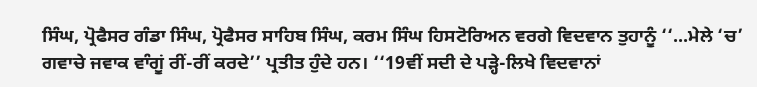ਸਿੰਘ, ਪ੍ਰੋਫੈਸਰ ਗੰਡਾ ਸਿੰਘ, ਪ੍ਰੋਫੈਸਰ ਸਾਹਿਬ ਸਿੰਘ, ਕਰਮ ਸਿੰਘ ਹਿਸਟੋਰਿਅਨ ਵਰਗੇ ਵਿਦਵਾਨ ਤੁਹਾਨੂੰ ‘‘...ਮੇਲੇ ‘ਚ’ ਗਵਾਚੇ ਜਵਾਕ ਵਾੰਗੂਂ ਰੀਂ-ਰੀਂ ਕਰਦੇ’’ ਪ੍ਰਤੀਤ ਹੁੰਦੇ ਹਨ। ‘‘19ਵੀਂ ਸਦੀ ਦੇ ਪੜ੍ਹੇ-ਲਿਖੇ ਵਿਦਵਾਨਾਂ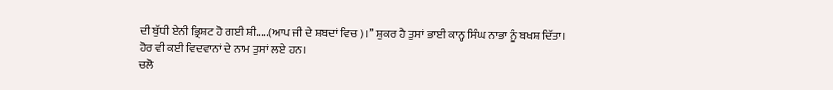ਦੀ ਬੁੱਧੀ ਏਨੀ ਭ੍ਰਿਸ਼ਟ ਹੋ ਗਈ ਸ਼ੀ.....(ਆਪ ਜੀ ਦੇ ਸ਼ਬਦਾਂ ਵਿਚ)।’’ ਸ਼ੁਕਰ ਹੈ ਤੁਸਾਂ ਭਾਈ ਕਾਨ੍ਹ ਸਿੰਘ ਨਾਭਾ ਨੂੰ ਬਖਸ਼ ਦਿੱਤਾ। ਹੋਰ ਵੀ ਕਈ ਵਿਦਵਾਨਾਂ ਦੇ ਨਾਮ ਤੁਸਾਂ ਲਏ ਹਨ।
ਚਲੋ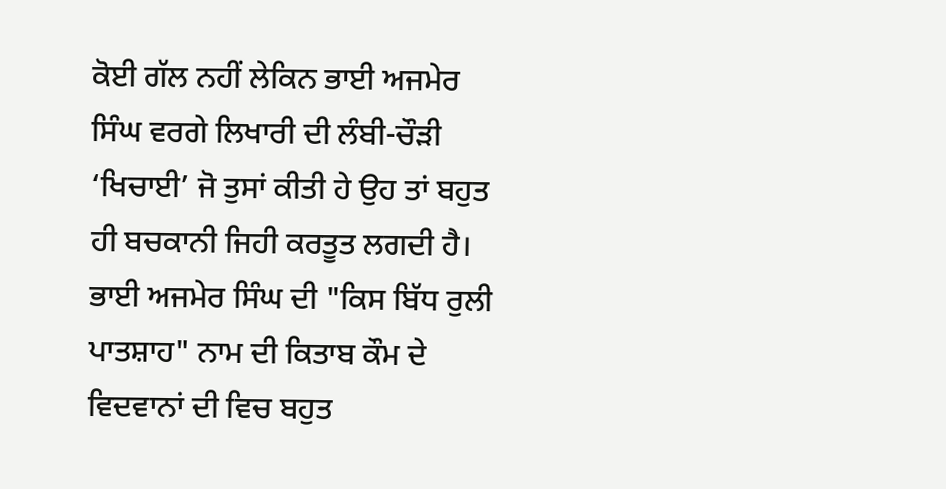ਕੋਈ ਗੱਲ ਨਹੀਂ ਲੇਕਿਨ ਭਾਈ ਅਜਮੇਰ ਸਿੰਘ ਵਰਗੇ ਲਿਖਾਰੀ ਦੀ ਲੰਬੀ-ਚੌੜੀ ‘ਖਿਚਾਈ’ ਜੋ ਤੁਸਾਂ ਕੀਤੀ ਹੇ ਉਹ ਤਾਂ ਬਹੁਤ ਹੀ ਬਚਕਾਨੀ ਜਿਹੀ ਕਰਤੂਤ ਲਗਦੀ ਹੈ। ਭਾਈ ਅਜਮੇਰ ਸਿੰਘ ਦੀ "ਕਿਸ ਬਿੱਧ ਰੁਲੀ ਪਾਤਸ਼ਾਹ" ਨਾਮ ਦੀ ਕਿਤਾਬ ਕੌਮ ਦੇ ਵਿਦਵਾਨਾਂ ਦੀ ਵਿਚ ਬਹੁਤ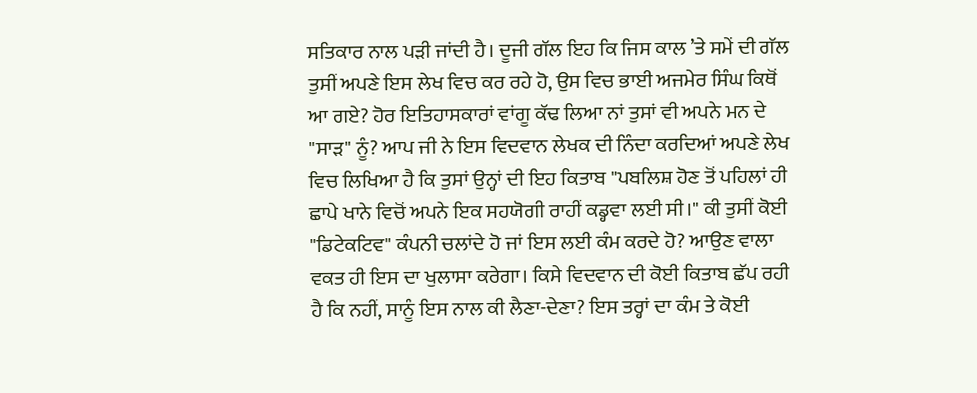ਸਤਿਕਾਰ ਨਾਲ ਪੜੀ ਜਾਂਦੀ ਹੈ। ਦੂਜੀ ਗੱਲ ਇਹ ਕਿ ਜਿਸ ਕਾਲ ’ਤੇ ਸਮੇਂ ਦੀ ਗੱਲ ਤੁਸੀਂ ਅਪਣੇ ਇਸ ਲੇਖ ਵਿਚ ਕਰ ਰਹੇ ਹੋ, ਉਸ ਵਿਚ ਭਾਈ ਅਜਮੇਰ ਸਿੰਘ ਕਿਥੋਂ ਆ ਗਏ? ਹੋਰ ਇਤਿਹਾਸਕਾਰਾਂ ਵਾਂਗੂ ਕੱਢ ਲਿਆ ਨਾਂ ਤੁਸਾਂ ਵੀ ਅਪਨੇ ਮਨ ਦੇ "ਸਾੜ" ਨੂੰ? ਆਪ ਜੀ ਨੇ ਇਸ ਵਿਦਵਾਨ ਲੇਖਕ ਦੀ ਨਿੰਦਾ ਕਰਦਿਆਂ ਅਪਣੇ ਲੇਖ ਵਿਚ ਲਿਖਿਆ ਹੈ ਕਿ ਤੁਸਾਂ ਉਨ੍ਹਾਂ ਦੀ ਇਹ ਕਿਤਾਬ "ਪਬਲਿਸ਼ ਹੋਣ ਤੋਂ ਪਹਿਲਾਂ ਹੀ ਛਾਪੇ ਖਾਨੇ ਵਿਚੋਂ ਅਪਨੇ ਇਕ ਸਹਯੋਗੀ ਰਾਹੀਂ ਕਡ੍ਹਵਾ ਲਈ ਸੀ।" ਕੀ ਤੁਸੀਂ ਕੋਈ "ਡਿਟੇਕਟਿਵ" ਕੰਪਨੀ ਚਲਾਂਦੇ ਹੋ ਜਾਂ ਇਸ ਲਈ ਕੰਮ ਕਰਦੇ ਹੋ? ਆਉਣ ਵਾਲਾ ਵਕਤ ਹੀ ਇਸ ਦਾ ਖੁਲਾਸਾ ਕਰੇਗਾ। ਕਿਸੇ ਵਿਦਵਾਨ ਦੀ ਕੋਈ ਕਿਤਾਬ ਛੱਪ ਰਹੀ ਹੈ ਕਿ ਨਹੀਂ, ਸਾਨੂੰ ਇਸ ਨਾਲ ਕੀ ਲੈਣਾ-ਦੇਣਾ? ਇਸ ਤਰ੍ਹਾਂ ਦਾ ਕੰਮ ਤੇ ਕੋਈ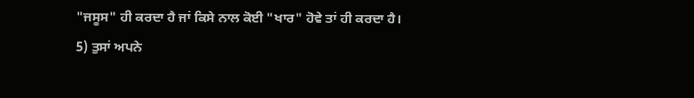"ਜਸੂਸ" ਹੀ ਕਰਦਾ ਹੈ ਜਾਂ ਕਿਸੇ ਨਾਲ ਕੋਈ "ਖਾਰ" ਹੋਵੇ ਤਾਂ ਹੀ ਕਰਦਾ ਹੈ।
5) ਤੁਸਾਂ ਅਪਨੇ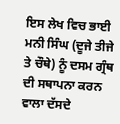ਇਸ ਲੇਖ ਵਿਚ ਭਾਈ ਮਨੀ ਸਿੰਘ (ਦੂਜੇ ਤੀਜੇ ਤੇ ਚੌਥੇ) ਨੂੰ ਦਸਮ ਗ੍ਰੰਥ ਦੀ ਸਥਾਪਨਾ ਕਰਨ ਵਾਲਾ ਦੱਸਦੇ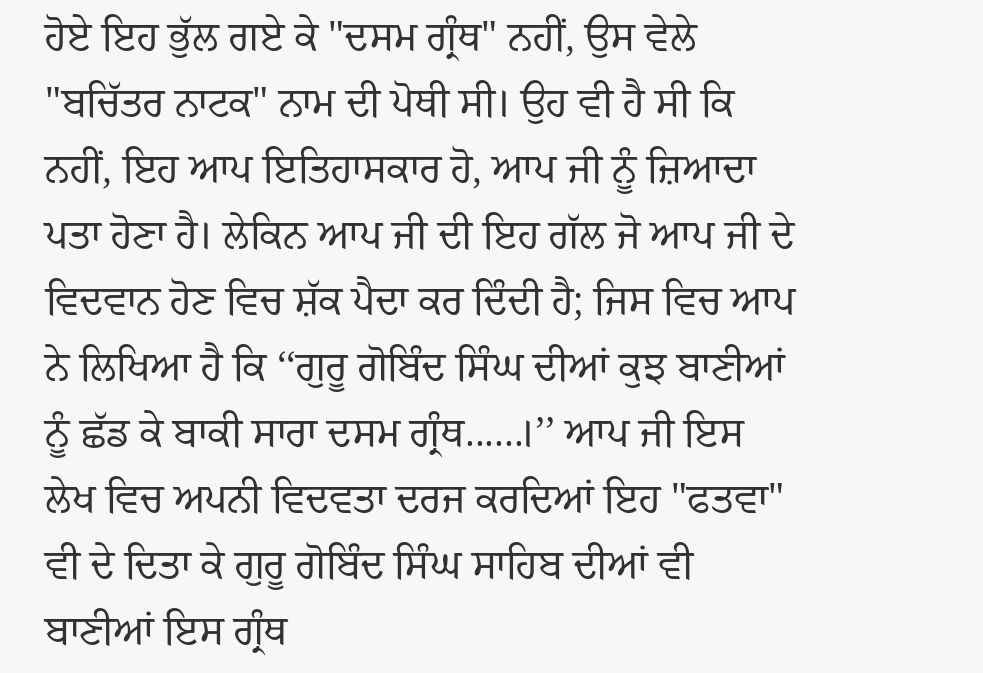ਹੋਏ ਇਹ ਭੁੱਲ ਗਏ ਕੇ "ਦਸਮ ਗ੍ਰੰਥ" ਨਹੀਂ, ਉਸ ਵੇਲੇ "ਬਚਿੱਤਰ ਨਾਟਕ" ਨਾਮ ਦੀ ਪੋਥੀ ਸੀ। ਉਹ ਵੀ ਹੈ ਸੀ ਕਿ ਨਹੀਂ, ਇਹ ਆਪ ਇਤਿਹਾਸਕਾਰ ਹੋ, ਆਪ ਜੀ ਨੂੰ ਜ਼ਿਆਦਾ ਪਤਾ ਹੋਣਾ ਹੈ। ਲੇਕਿਨ ਆਪ ਜੀ ਦੀ ਇਹ ਗੱਲ ਜੋ ਆਪ ਜੀ ਦੇ ਵਿਦਵਾਨ ਹੋਣ ਵਿਚ ਸ਼ੱਕ ਪੈਦਾ ਕਰ ਦਿੰਦੀ ਹੈ; ਜਿਸ ਵਿਚ ਆਪ ਨੇ ਲਿਖਿਆ ਹੈ ਕਿ ‘‘ਗੁਰੂ ਗੋਬਿੰਦ ਸਿੰਘ ਦੀਆਂ ਕੁਝ ਬਾਣੀਆਂ ਨੂੰ ਛੱਡ ਕੇ ਬਾਕੀ ਸਾਰਾ ਦਸਮ ਗ੍ਰੰਥ......।’’ ਆਪ ਜੀ ਇਸ ਲੇਖ ਵਿਚ ਅਪਨੀ ਵਿਦਵਤਾ ਦਰਜ ਕਰਦਿਆਂ ਇਹ "ਫਤਵਾ" ਵੀ ਦੇ ਦਿਤਾ ਕੇ ਗੁਰੂ ਗੋਬਿੰਦ ਸਿੰਘ ਸਾਹਿਬ ਦੀਆਂ ਵੀ ਬਾਣੀਆਂ ਇਸ ਗ੍ਰੰਥ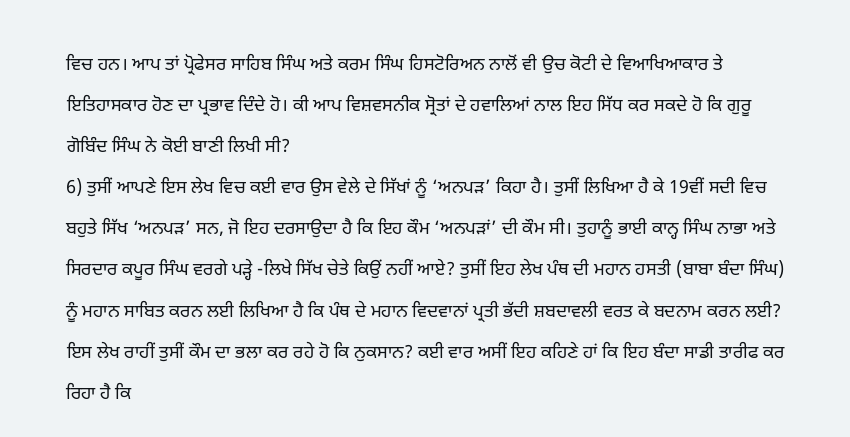ਵਿਚ ਹਨ। ਆਪ ਤਾਂ ਪ੍ਰੋਫੇਸਰ ਸਾਹਿਬ ਸਿੰਘ ਅਤੇ ਕਰਮ ਸਿੰਘ ਹਿਸਟੋਰਿਅਨ ਨਾਲੋਂ ਵੀ ਉਚ ਕੋਟੀ ਦੇ ਵਿਆਖਿਆਕਾਰ ਤੇ ਇਤਿਹਾਸਕਾਰ ਹੋਣ ਦਾ ਪ੍ਰਭਾਵ ਦਿੰਦੇ ਹੋ। ਕੀ ਆਪ ਵਿਸ਼ਵਸਨੀਕ ਸ੍ਰੋਤਾਂ ਦੇ ਹਵਾਲਿਆਂ ਨਾਲ ਇਹ ਸਿੱਧ ਕਰ ਸਕਦੇ ਹੋ ਕਿ ਗੁਰੂ ਗੋਬਿੰਦ ਸਿੰਘ ਨੇ ਕੋਈ ਬਾਣੀ ਲਿਖੀ ਸੀ?
6) ਤੁਸੀਂ ਆਪਣੇ ਇਸ ਲੇਖ ਵਿਚ ਕਈ ਵਾਰ ਉਸ ਵੇਲੇ ਦੇ ਸਿੱਖਾਂ ਨੂੰ ‘ਅਨਪੜ’ ਕਿਹਾ ਹੈ। ਤੁਸੀਂ ਲਿਖਿਆ ਹੈ ਕੇ 19ਵੀਂ ਸਦੀ ਵਿਚ ਬਹੁਤੇ ਸਿੱਖ ‘ਅਨਪੜ’ ਸਨ, ਜੋ ਇਹ ਦਰਸਾਉਦਾ ਹੈ ਕਿ ਇਹ ਕੌਮ ‘ਅਨਪੜਾਂ’ ਦੀ ਕੌਮ ਸੀ। ਤੁਹਾਨੂੰ ਭਾਈ ਕਾਨ੍ਹ ਸਿੰਘ ਨਾਭਾ ਅਤੇ ਸਿਰਦਾਰ ਕਪੂਰ ਸਿੰਘ ਵਰਗੇ ਪੜ੍ਹੇ -ਲਿਖੇ ਸਿੱਖ ਚੇਤੇ ਕਿਉਂ ਨਹੀਂ ਆਏ? ਤੁਸੀਂ ਇਹ ਲੇਖ ਪੰਥ ਦੀ ਮਹਾਨ ਹਸਤੀ (ਬਾਬਾ ਬੰਦਾ ਸਿੰਘ) ਨੂੰ ਮਹਾਨ ਸਾਬਿਤ ਕਰਨ ਲਈ ਲਿਖਿਆ ਹੈ ਕਿ ਪੰਥ ਦੇ ਮਹਾਨ ਵਿਦਵਾਨਾਂ ਪ੍ਰਤੀ ਭੱਦੀ ਸ਼ਬਦਾਵਲੀ ਵਰਤ ਕੇ ਬਦਨਾਮ ਕਰਨ ਲਈ? ਇਸ ਲੇਖ ਰਾਹੀਂ ਤੁਸੀਂ ਕੌਮ ਦਾ ਭਲਾ ਕਰ ਰਹੇ ਹੋ ਕਿ ਨੁਕਸਾਨ? ਕਈ ਵਾਰ ਅਸੀਂ ਇਹ ਕਹਿਣੇ ਹਾਂ ਕਿ ਇਹ ਬੰਦਾ ਸਾਡੀ ਤਾਰੀਫ ਕਰ ਰਿਹਾ ਹੈ ਕਿ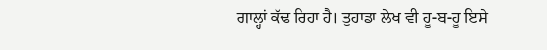ਗਾਲ੍ਹਾਂ ਕੱਢ ਰਿਹਾ ਹੈ। ਤੁਹਾਡਾ ਲੇਖ ਵੀ ਹੂ-ਬ-ਹੂ ਇਸੇ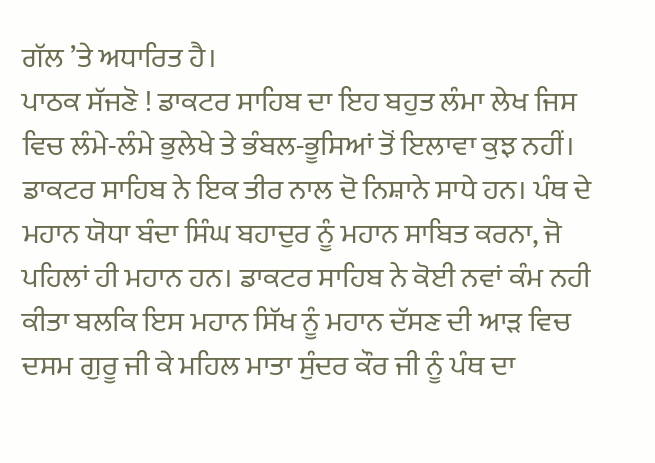ਗੱਲ ’ਤੇ ਅਧਾਰਿਤ ਹੈ।
ਪਾਠਕ ਸੱਜਣੋ ! ਡਾਕਟਰ ਸਾਹਿਬ ਦਾ ਇਹ ਬਹੁਤ ਲੰਮਾ ਲੇਖ ਜਿਸ ਵਿਚ ਲੰਮੇ-ਲੰਮੇ ਭੁਲੇਖੇ ਤੇ ਭੰਬਲ-ਭੂਸਿਆਂ ਤੋਂ ਇਲਾਵਾ ਕੁਝ ਨਹੀਂ। ਡਾਕਟਰ ਸਾਹਿਬ ਨੇ ਇਕ ਤੀਰ ਨਾਲ ਦੋ ਨਿਸ਼ਾਨੇ ਸਾਧੇ ਹਨ। ਪੰਥ ਦੇ ਮਹਾਨ ਯੋਧਾ ਬੰਦਾ ਸਿੰਘ ਬਹਾਦੁਰ ਨੂੰ ਮਹਾਨ ਸਾਬਿਤ ਕਰਨਾ, ਜੋ ਪਹਿਲਾਂ ਹੀ ਮਹਾਨ ਹਨ। ਡਾਕਟਰ ਸਾਹਿਬ ਨੇ ਕੋਈ ਨਵਾਂ ਕੰਮ ਨਹੀ ਕੀਤਾ ਬਲਕਿ ਇਸ ਮਹਾਨ ਸਿੱਖ ਨੂੰ ਮਹਾਨ ਦੱਸਣ ਦੀ ਆੜ ਵਿਚ ਦਸਮ ਗੁਰੂ ਜੀ ਕੇ ਮਹਿਲ ਮਾਤਾ ਸੁੰਦਰ ਕੌਰ ਜੀ ਨੂੰ ਪੰਥ ਦਾ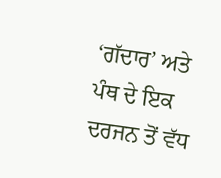‘ਗੱਦਾਰ’ ਅਤੇ ਪੰਥ ਦੇ ਇਕ ਦਰਜਨ ਤੋਂ ਵੱਧ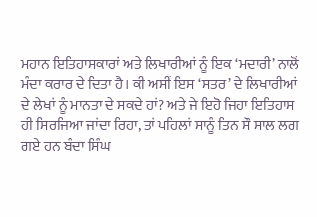ਮਹਾਨ ਇਤਿਹਾਸਕਾਰਾਂ ਅਤੇ ਲਿਖਾਰੀਆਂ ਨੂੰ ਇਕ ‘ਮਦਾਰੀ’ ਨਾਲੋਂ ਮੰਦਾ ਕਰਾਰ ਦੇ ਦਿਤਾ ਹੈ। ਕੀ ਅਸੀਂ ਇਸ ‘ਸਤਰ’ ਦੇ ਲਿਖਾਰੀਆਂ ਦੇ ਲੇਖਾਂ ਨੂੰ ਮਾਨਤਾ ਦੇ ਸਕਦੇ ਹਾਂ? ਅਤੇ ਜੇ ਇਹੋ ਜਿਹਾ ਇਤਿਹਾਸ ਹੀ ਸਿਰਜਿਆ ਜਾਂਦਾ ਰਿਹਾ, ਤਾਂ ਪਹਿਲਾਂ ਸਾਨੂੰ ਤਿਨ ਸੌ ਸਾਲ ਲਗ ਗਏ ਹਨ ਬੰਦਾ ਸਿੰਘ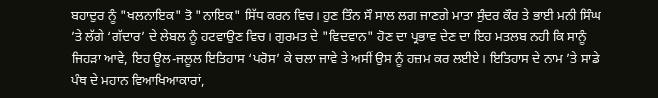ਬਹਾਦੁਰ ਨੂੰ "ਖਲਨਾਇਕ" ਤੋ "ਨਾਇਕ" ਸਿੱਧ ਕਰਨ ਵਿਚ। ਹੁਣ ਤਿੰਨ ਸੌ ਸਾਲ ਲਗ ਜਾਣਗੇ ਮਾਤਾ ਸੁੰਦਰ ਕੌਰ ਤੇ ਭਾਈ ਮਨੀ ਸਿੰਘ ’ਤੇ ਲੱਗੇ ‘ਗੱਦਾਰ’ ਦੇ ਲੇਬਲ ਨੂੰ ਹਟਵਾਉਣ ਵਿਚ। ਗੁਰਮਤ ਦੇ "ਵਿਦਵਾਨ" ਹੋਣ ਦਾ ਪ੍ਰਭਾਵ ਦੇਣ ਦਾ ਇਹ ਮਤਲਬ ਨਹੀ ਕਿ ਸਾਨੂੰ ਜਿਹੜਾ ਆਵੇ, ਇਹ ਊਲ-ਜਲੂਲ ਇਤਿਹਾਸ ‘ਪਰੋਸ’ ਕੇ ਚਲਾ ਜਾਵੇ ਤੇ ਅਸੀਂ ਉਸ ਨੂੰ ਹਜ਼ਮ ਕਰ ਲਈਏ। ਇਤਿਹਾਸ ਦੇ ਨਾਮ ’ਤੇ ਸਾਡੇ ਪੰਥ ਦੇ ਮਹਾਨ ਵਿਆਖਿਆਕਾਰਾਂ,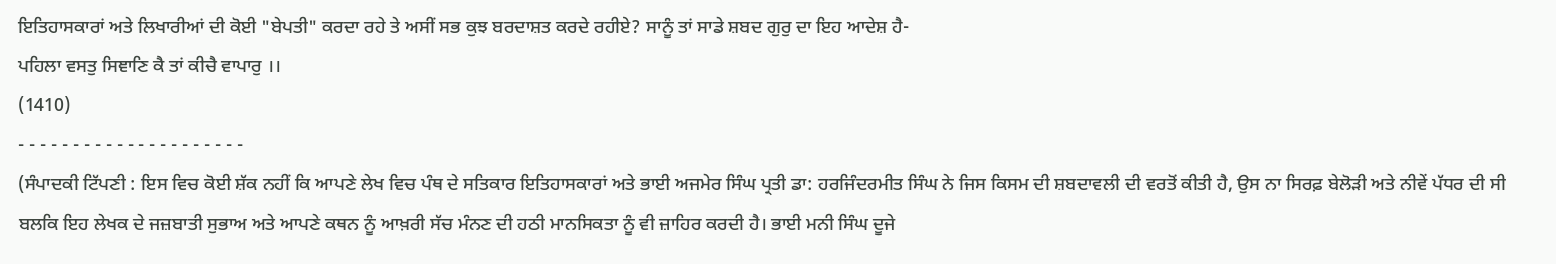ਇਤਿਹਾਸਕਾਰਾਂ ਅਤੇ ਲਿਖਾਰੀਆਂ ਦੀ ਕੋਈ "ਬੇਪਤੀ" ਕਰਦਾ ਰਹੇ ਤੇ ਅਸੀਂ ਸਭ ਕੁਝ ਬਰਦਾਸ਼ਤ ਕਰਦੇ ਰਹੀਏ? ਸਾਨੂੰ ਤਾਂ ਸਾਡੇ ਸ਼ਬਦ ਗੁਰੁ ਦਾ ਇਹ ਆਦੇਸ਼ ਹੈ-
ਪਹਿਲਾ ਵਸਤੁ ਸਿਞਾਣਿ ਕੈ ਤਾਂ ਕੀਚੈ ਵਾਪਾਰੁ ।।
(1410)
- - - - - - - - - - - - - - - - - - - - -
(ਸੰਪਾਦਕੀ ਟਿੱਪਣੀ : ਇਸ ਵਿਚ ਕੋਈ ਸ਼ੱਕ ਨਹੀਂ ਕਿ ਆਪਣੇ ਲੇਖ ਵਿਚ ਪੰਥ ਦੇ ਸਤਿਕਾਰ ਇਤਿਹਾਸਕਾਰਾਂ ਅਤੇ ਭਾਈ ਅਜਮੇਰ ਸਿੰਘ ਪ੍ਰਤੀ ਡਾ: ਹਰਜਿੰਦਰਮੀਤ ਸਿੰਘ ਨੇ ਜਿਸ ਕਿਸਮ ਦੀ ਸ਼ਬਦਾਵਲੀ ਦੀ ਵਰਤੋਂ ਕੀਤੀ ਹੈ, ਉਸ ਨਾ ਸਿਰਫ਼ ਬੇਲੋੜੀ ਅਤੇ ਨੀਵੇਂ ਪੱਧਰ ਦੀ ਸੀ ਬਲਕਿ ਇਹ ਲੇਖਕ ਦੇ ਜਜ਼ਬਾਤੀ ਸੁਭਾਅ ਅਤੇ ਆਪਣੇ ਕਥਨ ਨੂੰ ਆਖ਼ਰੀ ਸੱਚ ਮੰਨਣ ਦੀ ਹਠੀ ਮਾਨਸਿਕਤਾ ਨੂੰ ਵੀ ਜ਼ਾਹਿਰ ਕਰਦੀ ਹੈ। ਭਾਈ ਮਨੀ ਸਿੰਘ ਦੂਜੇ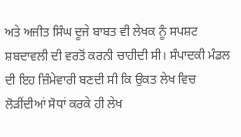ਅਤੇ ਅਜੀਤ ਸਿੰਘ ਦੂਜੇ ਬਾਬਤ ਵੀ ਲੇਖਕ ਨੂੰ ਸਪਸ਼ਟ ਸ਼ਬਦਾਵਲੀ ਦੀ ਵਰਤੋਂ ਕਰਨੀ ਚਾਹੀਦੀ ਸੀ। ਸੰਪਾਦਕੀ ਮੰਡਲ ਦੀ ਇਹ ਜ਼ਿੰਮੇਵਾਰੀ ਬਣਦੀ ਸੀ ਕਿ ਉਕਤ ਲੇਖ ਵਿਚ ਲੋੜੀਂਦੀਆਂ ਸੋਧਾਂ ਕਰਕੇ ਹੀ ਲੇਖ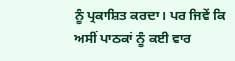ਨੂੰ ਪ੍ਰਕਾਸ਼ਿਤ ਕਰਦਾ। ਪਰ ਜਿਵੇਂ ਕਿ ਅਸੀਂ ਪਾਠਕਾਂ ਨੂੰ ਕਈ ਵਾਰ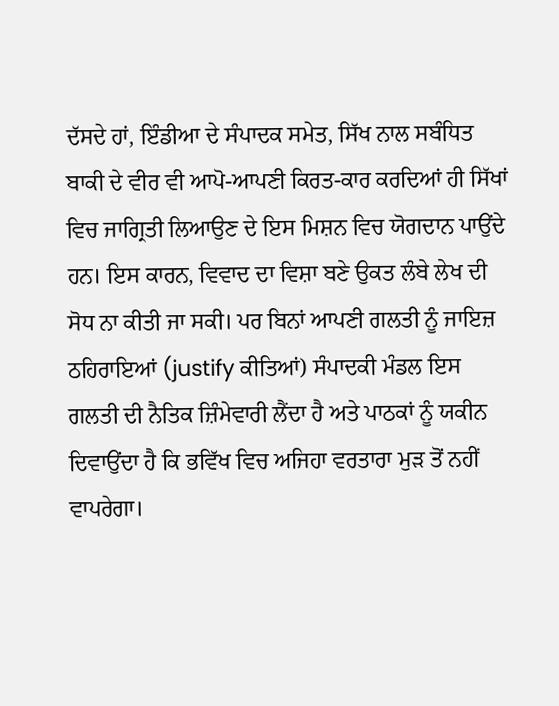ਦੱਸਦੇ ਹਾਂ, ਇੰਡੀਆ ਦੇ ਸੰਪਾਦਕ ਸਮੇਤ, ਸਿੱਖ ਨਾਲ ਸਬੰਧਿਤ ਬਾਕੀ ਦੇ ਵੀਰ ਵੀ ਆਪੋ-ਆਪਣੀ ਕਿਰਤ-ਕਾਰ ਕਰਦਿਆਂ ਹੀ ਸਿੱਖਾਂ ਵਿਚ ਜਾਗ੍ਰਿਤੀ ਲਿਆਉਣ ਦੇ ਇਸ ਮਿਸ਼ਨ ਵਿਚ ਯੋਗਦਾਨ ਪਾਉਂਦੇ ਹਨ। ਇਸ ਕਾਰਨ, ਵਿਵਾਦ ਦਾ ਵਿਸ਼ਾ ਬਣੇ ਉਕਤ ਲੰਬੇ ਲੇਖ ਦੀ ਸੋਧ ਨਾ ਕੀਤੀ ਜਾ ਸਕੀ। ਪਰ ਬਿਨਾਂ ਆਪਣੀ ਗਲਤੀ ਨੂੰ ਜਾਇਜ਼ ਠਹਿਰਾਇਆਂ (justify ਕੀਤਿਆਂ) ਸੰਪਾਦਕੀ ਮੰਡਲ ਇਸ ਗਲਤੀ ਦੀ ਨੈਤਿਕ ਜ਼ਿੰਮੇਵਾਰੀ ਲੈਂਦਾ ਹੈ ਅਤੇ ਪਾਠਕਾਂ ਨੂੰ ਯਕੀਨ ਦਿਵਾਉਂਦਾ ਹੈ ਕਿ ਭਵਿੱਖ ਵਿਚ ਅਜਿਹਾ ਵਰਤਾਰਾ ਮੁੜ ਤੋਂ ਨਹੀਂ ਵਾਪਰੇਗਾ।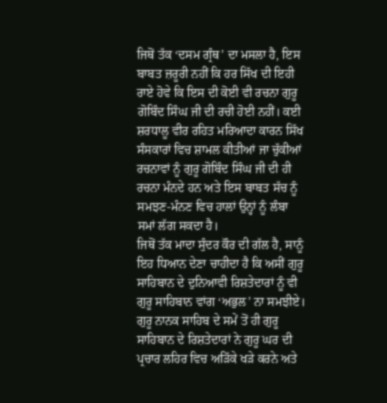ਜਿਥੋਂ ਤੱਕ ‘ਦਸਮ ਗ੍ਰੰਥ’ ਦਾ ਮਸਲਾ ਹੈ, ਇਸ ਬਾਬਤ ਜ਼ਰੂਰੀ ਨਹੀਂ ਕਿ ਹਰ ਸਿੱਖ ਦੀ ਇਹੀ ਰਾਏ ਹੋਵੇ ਕਿ ਇਸ ਦੀ ਕੋਈ ਵੀ ਰਚਨਾ ਗੁਰੂ ਗੋਬਿੰਦ ਸਿੰਘ ਜੀ ਦੀ ਰਚੀ ਹੋਈ ਨਹੀਂ। ਕਈ ਸ਼ਰਧਾਲੂ ਵੀਰ ਰਹਿਤ ਮਰਿਆਦਾ ਕਾਰਨ ਸਿੱਖ ਸੰਸਕਾਰਾਂ ਵਿਚ ਸ਼ਾਮਲ ਕੀਤੀਆਂ ਜਾ ਚੁੱਕੀਆਂ ਰਚਨਾਵਾਂ ਨੂੰ ਗੁਰੂ ਗੋਬਿੰਦ ਸਿੰਘ ਜੀ ਦੀ ਹੀ ਰਚਨਾ ਮੰਨਦੇ ਹਨ ਅਤੇ ਇਸ ਬਾਬਤ ਸੱਚ ਨੂੰ ਸਮਝਣ-ਮੰਨਣ ਵਿਚ ਹਾਲਾਂ ਉਨ੍ਹਾਂ ਨੂੰ ਲੰਬਾ ਸਮਾਂ ਲੱਗ ਸਕਦਾ ਹੈ।
ਜਿਥੋਂ ਤੱਕ ਮਾਦਾ ਸੁੰਦਰ ਕੌਰ ਦੀ ਗੱਲ ਹੈ, ਸਾਨੂੰ ਇਹ ਧਿਆਨ ਦੇਣਾ ਚਾਹੀਦਾ ਹੈ ਕਿ ਅਸੀਂ ਗੁਰੂ ਸਾਹਿਬਾਨ ਦੇ ਦੁਨਿਆਵੀ ਰਿਸ਼ਤੇਦਾਰਾਂ ਨੂੰ ਵੀ ਗੁਰੂ ਸਾਹਿਬਾਨ ਵਾਂਗ ‘ਅਭੁਲ’ ਨਾ ਸਮਝੀਏ। ਗੁਰੂ ਨਾਨਕ ਸਾਹਿਬ ਦੇ ਸਮੇਂ ਤੋਂ ਹੀ ਗੁਰੂ ਸਾਹਿਬਾਨ ਦੇ ਰਿਸ਼ਤੇਦਾਰਾਂ ਨੇ ਗੁਰੂ ਘਰ ਦੀ ਪ੍ਰਚਾਰ ਲਹਿਰ ਵਿਚ ਅੜਿੱਕੇ ਖੜੇ ਕਰਨੇ ਅਤੇ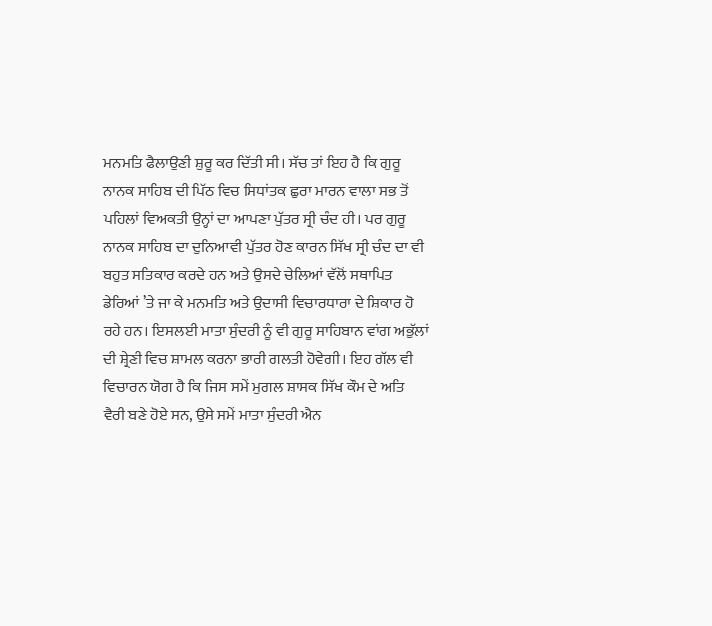ਮਨਮਤਿ ਫੈਲਾਉਣੀ ਸ਼ੁਰੂ ਕਰ ਦਿੱਤੀ ਸੀ। ਸੱਚ ਤਾਂ ਇਹ ਹੈ ਕਿ ਗੁਰੂ ਨਾਨਕ ਸਾਹਿਬ ਦੀ ਪਿੱਠ ਵਿਚ ਸਿਧਾਂਤਕ ਛੁਰਾ ਮਾਰਨ ਵਾਲਾ ਸਭ ਤੋਂ ਪਹਿਲਾਂ ਵਿਅਕਤੀ ਉਨ੍ਹਾਂ ਦਾ ਆਪਣਾ ਪੁੱਤਰ ਸ੍ਰੀ ਚੰਦ ਹੀ। ਪਰ ਗੁਰੂ ਨਾਨਕ ਸਾਹਿਬ ਦਾ ਦੁਨਿਆਵੀ ਪੁੱਤਰ ਹੋਣ ਕਾਰਨ ਸਿੱਖ ਸ੍ਰੀ ਚੰਦ ਦਾ ਵੀ ਬਹੁਤ ਸਤਿਕਾਰ ਕਰਦੇ ਹਨ ਅਤੇ ਉਸਦੇ ਚੇਲਿਆਂ ਵੱਲੋਂ ਸਥਾਪਿਤ ਡੇਰਿਆਂ ’ਤੇ ਜਾ ਕੇ ਮਨਮਤਿ ਅਤੇ ਉਦਾਸੀ ਵਿਚਾਰਧਾਰਾ ਦੇ ਸ਼ਿਕਾਰ ਹੋ ਰਹੇ ਹਨ। ਇਸਲਈ ਮਾਤਾ ਸੁੰਦਰੀ ਨੂੰ ਵੀ ਗੁਰੂ ਸਾਹਿਬਾਨ ਵਾਂਗ ਅਭੁੱਲਾਂ ਦੀ ਸ਼੍ਰੇਣੀ ਵਿਚ ਸ਼ਾਮਲ ਕਰਨਾ ਭਾਰੀ ਗਲਤੀ ਹੋਵੇਗੀ। ਇਹ ਗੱਲ ਵੀ ਵਿਚਾਰਨ ਯੋਗ ਹੈ ਕਿ ਜਿਸ ਸਮੇਂ ਮੁਗਲ ਸ਼ਾਸਕ ਸਿੱਖ ਕੌਮ ਦੇ ਅਤਿ ਵੈਰੀ ਬਣੇ ਹੋਏ ਸਨ, ਉਸੇ ਸਮੇਂ ਮਾਤਾ ਸੁੰਦਰੀ ਐਨ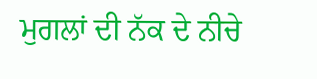ਮੁਗਲਾਂ ਦੀ ਨੱਕ ਦੇ ਨੀਚੇ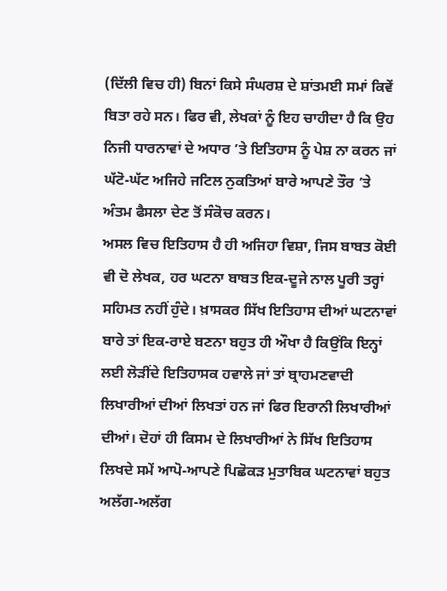(ਦਿੱਲੀ ਵਿਚ ਹੀ) ਬਿਨਾਂ ਕਿਸੇ ਸੰਘਰਸ਼ ਦੇ ਸ਼ਾਂਤਮਈ ਸਮਾਂ ਕਿਵੇਂ ਬਿਤਾ ਰਹੇ ਸਨ। ਫਿਰ ਵੀ, ਲੇਖਕਾਂ ਨੂੰ ਇਹ ਚਾਹੀਦਾ ਹੈ ਕਿ ਉਹ ਨਿਜੀ ਧਾਰਨਾਵਾਂ ਦੇ ਅਧਾਰ ’ਤੇ ਇਤਿਹਾਸ ਨੂੰ ਪੇਸ਼ ਨਾ ਕਰਨ ਜਾਂ ਘੱਟੋ-ਘੱਟ ਅਜਿਹੇ ਜਟਿਲ ਨੁਕਤਿਆਂ ਬਾਰੇ ਆਪਣੇ ਤੌਰ ’ਤੇ ਅੰਤਮ ਫੈਸਲਾ ਦੇਣ ਤੋਂ ਸੰਕੋਚ ਕਰਨ।
ਅਸਲ ਵਿਚ ਇਤਿਹਾਸ ਹੈ ਹੀ ਅਜਿਹਾ ਵਿਸ਼ਾ, ਜਿਸ ਬਾਬਤ ਕੋਈ ਵੀ ਦੋ ਲੇਖਕ, ਹਰ ਘਟਨਾ ਬਾਬਤ ਇਕ-ਦੂਜੇ ਨਾਲ ਪੂਰੀ ਤਰ੍ਹਾਂ ਸਹਿਮਤ ਨਹੀਂ ਹੁੰਦੇ। ਖ਼ਾਸਕਰ ਸਿੱਖ ਇਤਿਹਾਸ ਦੀਆਂ ਘਟਨਾਵਾਂ ਬਾਰੇ ਤਾਂ ਇਕ-ਰਾਏ ਬਣਨਾ ਬਹੁਤ ਹੀ ਔਖਾ ਹੈ ਕਿਉਂਕਿ ਇਨ੍ਹਾਂ ਲਈ ਲੋੜੀਂਦੇ ਇਤਿਹਾਸਕ ਹਵਾਲੇ ਜਾਂ ਤਾਂ ਬ੍ਰਾਹਮਣਵਾਦੀ ਲਿਖਾਰੀਆਂ ਦੀਆਂ ਲਿਖਤਾਂ ਹਨ ਜਾਂ ਫਿਰ ਇਰਾਨੀ ਲਿਖਾਰੀਆਂ ਦੀਆਂ। ਦੋਹਾਂ ਹੀ ਕਿਸਮ ਦੇ ਲਿਖਾਰੀਆਂ ਨੇ ਸਿੱਖ ਇਤਿਹਾਸ ਲਿਖਦੇ ਸਮੇਂ ਆਪੋ-ਆਪਣੇ ਪਿਛੋਕੜ ਮੁਤਾਬਿਕ ਘਟਨਾਵਾਂ ਬਹੁਤ ਅਲੱਗ-ਅਲੱਗ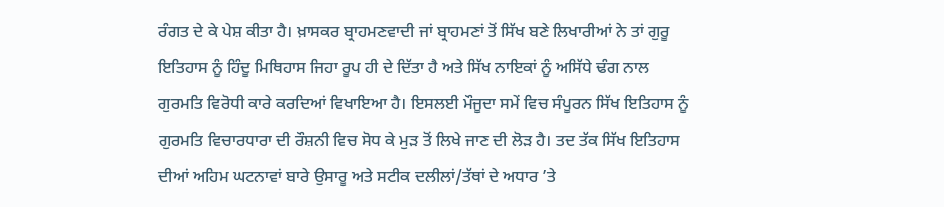ਰੰਗਤ ਦੇ ਕੇ ਪੇਸ਼ ਕੀਤਾ ਹੈ। ਖ਼ਾਸਕਰ ਬ੍ਰਾਹਮਣਵਾਦੀ ਜਾਂ ਬ੍ਰਾਹਮਣਾਂ ਤੋਂ ਸਿੱਖ ਬਣੇ ਲਿਖਾਰੀਆਂ ਨੇ ਤਾਂ ਗੁਰੂ ਇਤਿਹਾਸ ਨੂੰ ਹਿੰਦੂ ਮਿਥਿਹਾਸ ਜਿਹਾ ਰੂਪ ਹੀ ਦੇ ਦਿੱਤਾ ਹੈ ਅਤੇ ਸਿੱਖ ਨਾਇਕਾਂ ਨੂੰ ਅਸਿੱਧੇ ਢੰਗ ਨਾਲ ਗੁਰਮਤਿ ਵਿਰੋਧੀ ਕਾਰੇ ਕਰਦਿਆਂ ਵਿਖਾਇਆ ਹੈ। ਇਸਲਈ ਮੌਜੂਦਾ ਸਮੇਂ ਵਿਚ ਸੰਪੂਰਨ ਸਿੱਖ ਇਤਿਹਾਸ ਨੂੰ ਗੁਰਮਤਿ ਵਿਚਾਰਧਾਰਾ ਦੀ ਰੌਸ਼ਨੀ ਵਿਚ ਸੋਧ ਕੇ ਮੁੜ ਤੋਂ ਲਿਖੇ ਜਾਣ ਦੀ ਲੋੜ ਹੈ। ਤਦ ਤੱਕ ਸਿੱਖ ਇਤਿਹਾਸ ਦੀਆਂ ਅਹਿਮ ਘਟਨਾਵਾਂ ਬਾਰੇ ਉਸਾਰੂ ਅਤੇ ਸਟੀਕ ਦਲੀਲਾਂ/ਤੱਥਾਂ ਦੇ ਅਧਾਰ ’ਤੇ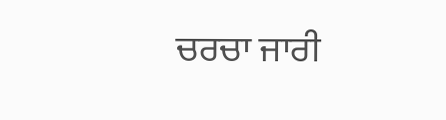ਚਰਚਾ ਜਾਰੀ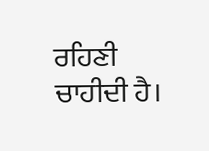ਰਹਿਣੀ ਚਾਹੀਦੀ ਹੈ।